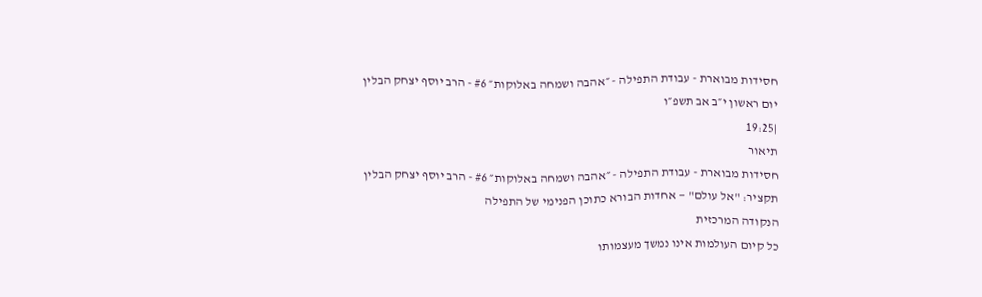חסידות מבוארת - עבודת התפילה - ״אהבה ושמחה באלוקות״ #6 - הרב יוסף יצחק הבלין
יום ראשון י״ב אב תשפ״ו
|19:25
תיאור
חסידות מבוארת - עבודת התפילה - ״אהבה ושמחה באלוקות״ #6 - הרב יוסף יצחק הבלין
תקציר: "אל עולם" — אחדות הבורא כתוכן הפנימי של התפילה
הנקודה המרכזית
כל קיום העולמות אינו נמשך מעצמותו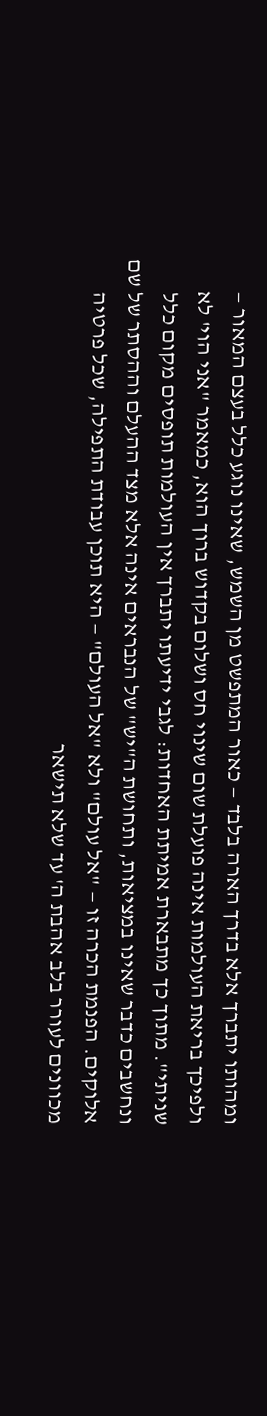ומהותו יתברך אלא בדרך הארה בלבד — כאור המתפשט מן השמש, שאינו נוגע כלל בעצם המאור — ולפיכך בריאת העולמות אינה פועלת שום שינוי חס ושלום בקדוש ברוך הוא, כמאמר "אני הוי' לא שניתי". מתוך כך מתבארת אמיתת האחדות: לגבי ידיעתו יתברך אין העולמות תופסים מקום כלל ונחשבים כדבר שאינו במציאות, ותחושת ה"יש" של הנבראים אינה אלא מצד ההעלם וההסתר של שם אלוקים. הפנמת הכרה זו — "אל עולם" ולא "אל העולם" — היא תוכן עבודת התפילה, שכל פרטיה מכוונים לעורר בלב אהבת ה' עד שלא תישאר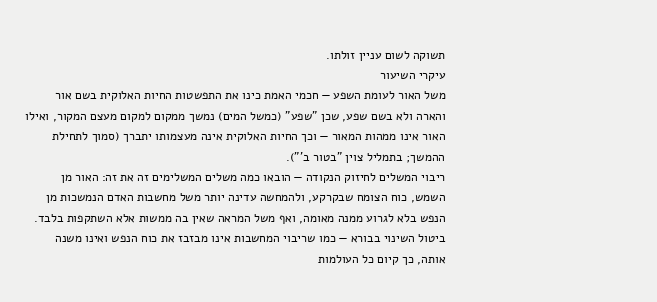תשוקה לשום עניין זולתו.
עיקרי השיעור
משל האור לעומת השפע — חכמי האמת כינו את התפשטות החיות האלוקית בשם אור והארה ולא בשם שפע, שכן "שפע" (כמשל המים) נמשך ממקום למקום מעצם המקור, ואילו האור אינו ממהות המאור — וכך החיות האלוקית אינה מעצמותו יתברך (סמוך לתחילת ההמשך; בתמליל צוין "בטור ב'").
ריבוי המשלים לחיזוק הנקודה — הובאו כמה משלים המשלימים זה את זה: האור מן השמש, כוח הצומח שבקרקע, ולהמחשה עדינה יותר משל מחשבות האדם הנמשכות מן הנפש בלא לגרוע ממנה מאומה, ואף משל המראה שאין בה ממשות אלא השתקפות בלבד.
ביטול השינוי בבורא — כמו שריבוי המחשבות אינו מבזבז את כוח הנפש ואינו משנה אותה, כך קיום כל העולמות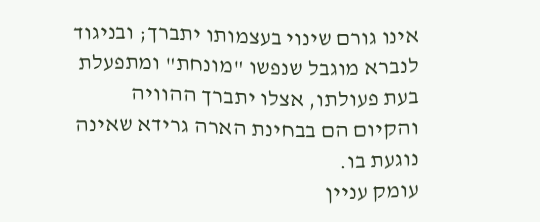אינו גורם שינוי בעצמותו יתברך; ובניגוד לנברא מוגבל שנפשו "מונחת" ומתפעלת בעת פעולתו, אצלו יתברך ההוויה והקיום הם בבחינת הארה גרידא שאינה נוגעת בו.
עומק עניין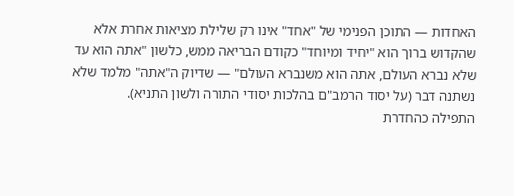האחדות — התוכן הפנימי של "אחד" אינו רק שלילת מציאות אחרת אלא שהקדוש ברוך הוא "יחיד ומיוחד" כקודם הבריאה ממש, כלשון "אתה הוא עד שלא נברא העולם, אתה הוא משנברא העולם" — שדיוק ה"אתה" מלמד שלא נשתנה דבר (על יסוד הרמב"ם בהלכות יסודי התורה ולשון התניא).
התפילה כהחדרת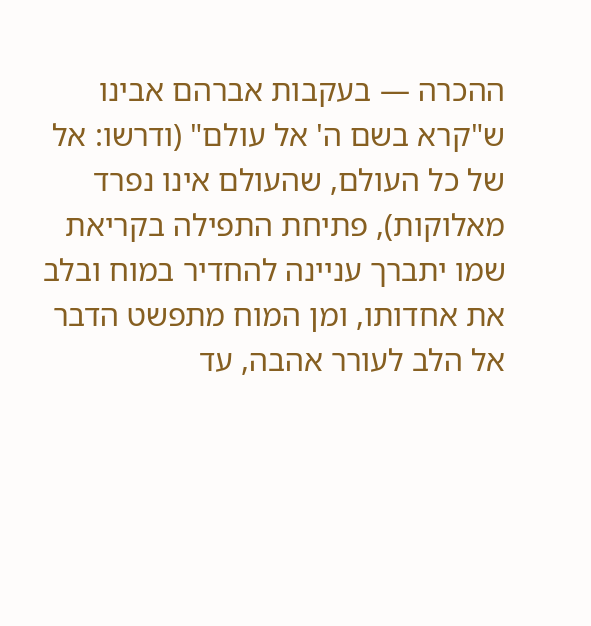ההכרה — בעקבות אברהם אבינו ש"קרא בשם ה' אל עולם" (ודרשו: אל של כל העולם, שהעולם אינו נפרד מאלוקות), פתיחת התפילה בקריאת שמו יתברך עניינה להחדיר במוח ובלב את אחדותו, ומן המוח מתפשט הדבר אל הלב לעורר אהבה, עד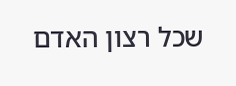שכל רצון האדם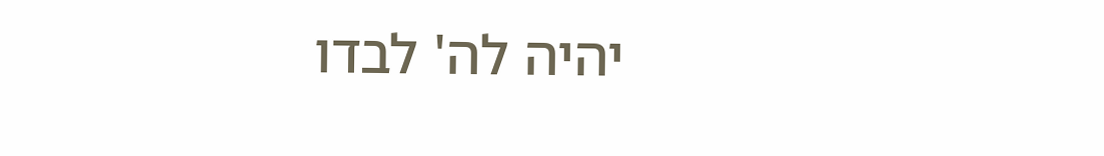יהיה לה' לבדו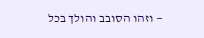— וזהו הסובב והולך בכל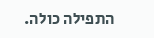התפילה כולה.